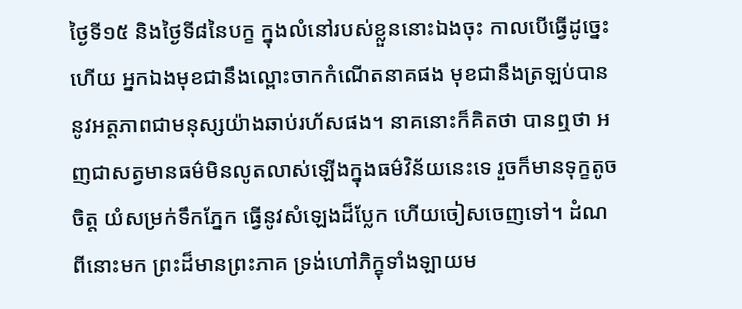ថ្ងៃទី១៥ និងថ្ងៃទី៨នៃបក្ខ ក្នុងលំនៅរបស់ខ្លួននោះឯងចុះ កាលបើធ្វើដូច្នេះហើយ អ្នកឯងមុខជានឹងល្ពោះចាកកំណើតនាគផង មុខជានឹងត្រឡប់បាននូវអត្តភាពជាមនុស្សយ៉ាងឆាប់រហ័សផង។ នាគនោះក៏គិតថា បានឮថា អញជាសត្វមានធម៌មិនលូតលាស់ឡើងក្នុងធម៌វិន័យនេះទេ រួចក៏មានទុក្ខតូចចិត្ត យំសម្រក់ទឹកភ្នែក ធ្វើនូវសំឡេងដ៏ប្លែក ហើយចៀសចេញទៅ។ ដំណពីនោះមក ព្រះដ៏មានព្រះភាគ ទ្រង់ហៅភិក្ខុទាំងឡាយម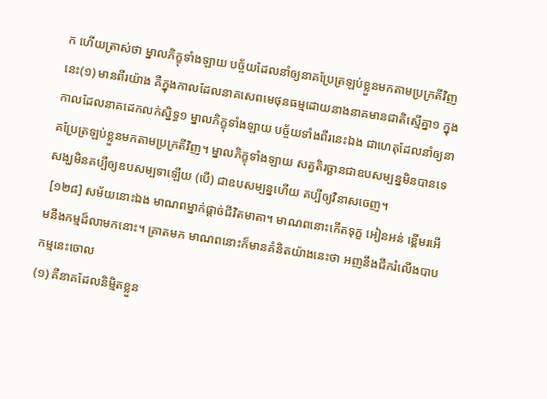ក ហើយត្រាស់ថា ម្នាលភិក្ខុទាំងឡាយ បច្ច័យដែលនាំឲ្យនាគប្រែត្រឡប់ខ្លួនមកតាមប្រក្រតីវិញនេះ(១) មានពីរយ៉ាង គឺក្នុងកាលដែលនាគសេពមេថុនធម្មដោយនាងនាគមានជាតិស្មើគ្នា១ ក្នុងកាលដែលនាគដេកលក់ស្និទ្ធ១ ម្នាលភិក្ខុទាំងឡាយ បច្ច័យទាំងពីរនេះឯង ជាហេតុដែលនាំឲ្យនាគប្រែត្រឡប់ខ្លួនមកតាមប្រក្រតីវិញ។ ម្នាលភិក្ខុទាំងឡាយ សត្វតិរច្ឆានជាឧបសម្បន្នមិនបានទេ សង្ឃមិនគប្បីឲ្យឧបសម្បទាឡើយ (បើ) ជាឧបសម្បន្នហើយ គប្បីឲ្យវិនាសចេញ។
 [១២៨] សម័យនោះឯង មាណពម្នាក់ផ្តាច់ជីវិតមាតា។ មាណពនោះកើតទុក្ខ អៀនអន់ ខ្ពើមរអើមនឹងកម្មដ៏លាមកនោះ។ គ្រាតមក មាណពនោះក៏មានគំនិតយ៉ាងនេះថា អញនឹងជីករំលើងបាបកម្មនេះចោល
(១) គឺនាគដែលនិម្មិតខ្លួន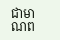ជាមាណព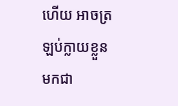ហើយ អាចត្រឡប់ក្លាយខ្លួនមកជា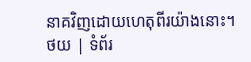នាគវិញដោយហេតុពីរយ៉ាងនោះ។
ថយ | ទំព័រ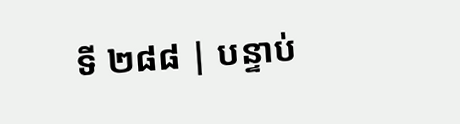ទី ២៨៨ | បន្ទាប់